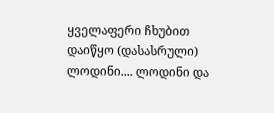ყველაფერი ჩხუბით დაიწყო (დასასრული)
ლოდინი.... ლოდინი და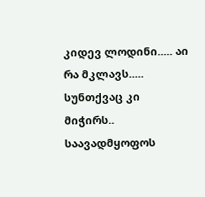კიდევ ლოდინი..... აი რა მკლავს..... სუნთქვაც კი მიჭირს.. საავადმყოფოს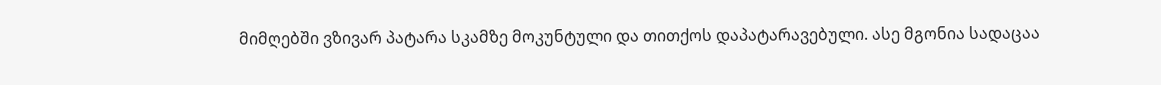მიმღებში ვზივარ პატარა სკამზე მოკუნტული და თითქოს დაპატარავებული. ასე მგონია სადაცაა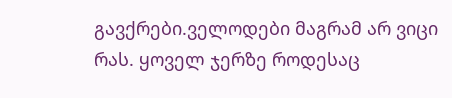გავქრები.ველოდები მაგრამ არ ვიცი რას. ყოველ ჯერზე როდესაც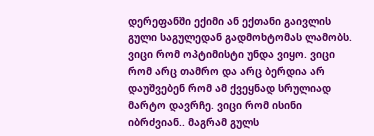დერეფანში ექიმი ან ექთანი გაივლის გული საგულედან გადმოხტომას ლამობს. ვიცი რომ ოპტიმისტი უნდა ვიყო. ვიცი რომ არც თამრო და არც ბერდია არ დაუშვებენ რომ ამ ქვეყნად სრულიად მარტო დავრჩე. ვიცი რომ ისინი იბრძვიან.. მაგრამ გულს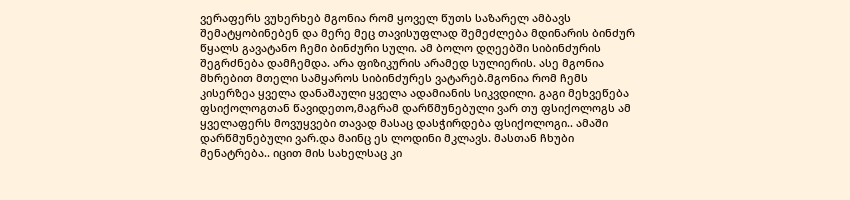ვერაფერს ვუხერხებ მგონია რომ ყოველ წუთს საზარელ ამბავს შემატყობინებენ და მერე მეც თავისუფლად შემეძლება მდინარის ბინძურ წყალს გავატანო ჩემი ბინძური სული. ამ ბოლო დღეებში სიბინძურის შეგრძნება დამჩემდა. არა ფიზიკურის არამედ სულიერის. ასე მგონია მხრებით მთელი სამყაროს სიბინძურეს ვატარებ.მგონია რომ ჩემს კისერზეა ყველა დანაშაული ყველა ადამიანის სიკვდილი. გაგი მეხვეწება ფსიქოლოგთან წავიდეთო,მაგრამ დარწმუნებული ვარ თუ ფსიქოლოგს ამ ყველაფერს მოვუყვები თავად მასაც დასჭირდება ფსიქოლოგი.. ამაში დარწმუნებული ვარ.და მაინც ეს ლოდინი მკლავს. მასთან ჩხუბი მენატრება.. იცით მის სახელსაც კი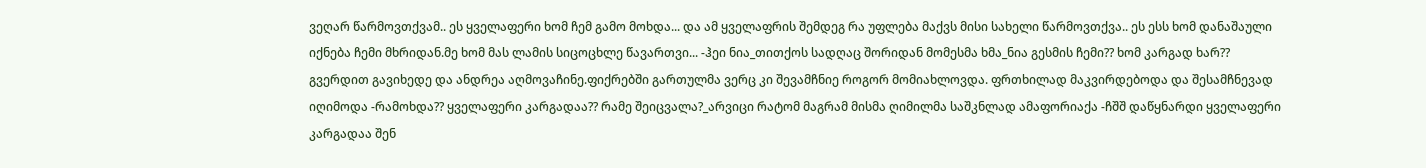ვეღარ წარმოვთქვამ.. ეს ყველაფერი ხომ ჩემ გამო მოხდა... და ამ ყველაფრის შემდეგ რა უფლება მაქვს მისი სახელი წარმოვთქვა.. ეს ესს ხომ დანაშაული იქნება ჩემი მხრიდან.მე ხომ მას ლამის სიცოცხლე წავართვი... -ჰეი ნია_თითქოს სადღაც შორიდან მომესმა ხმა_ნია გესმის ჩემი?? ხომ კარგად ხარ?? გვერდით გავიხედე და ანდრეა აღმოვაჩინე.ფიქრებში გართულმა ვერც კი შევამჩნიე როგორ მომიახლოვდა. ფრთხილად მაკვირდებოდა და შესამჩნევად იღიმოდა -რამოხდა?? ყველაფერი კარგადაა?? რამე შეიცვალა?_არვიცი რატომ მაგრამ მისმა ღიმილმა საშკნლად ამაფორიაქა -ჩშშ დაწყნარდი ყველაფერი კარგადაა შენ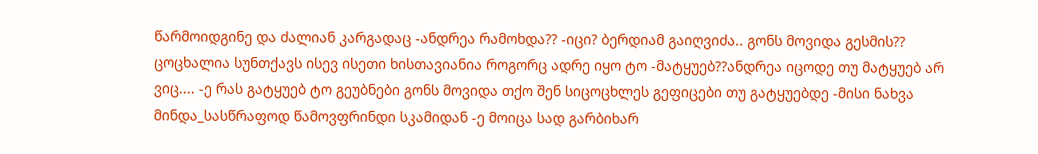წარმოიდგინე და ძალიან კარგადაც -ანდრეა რამოხდა?? -იცი? ბერდიამ გაიღვიძა.. გონს მოვიდა გესმის?? ცოცხალია სუნთქავს ისევ ისეთი ხისთავიანია როგორც ადრე იყო ტო -მატყუებ??ანდრეა იცოდე თუ მატყუებ არ ვიც.... -ე რას გატყუებ ტო გეუბნები გონს მოვიდა თქო შენ სიცოცხლეს გეფიცები თუ გატყუებდე -მისი ნახვა მინდა_სასწრაფოდ წამოვფრინდი სკამიდან -ე მოიცა სად გარბიხარ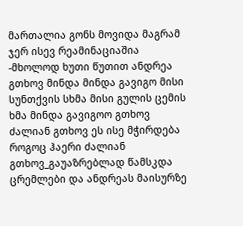მართალია გონს მოვიდა მაგრამ ჯერ ისევ რეამინაციაშია -მხოლოდ ხუთი წუთით ანდრეა გთხოვ მინდა მინდა გავიგო მისი სუნთქვის სხმა მისი გულის ცემის ხმა მინდა გავიგოო გთხოვ ძალიან გთხოვ ეს ისე მჭირდება როგოც ჰაერი ძალიან გთხოვ_გაუაზრებლად წამსკდა ცრემლები და ანდრეას მაისურზე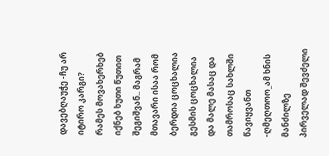დავებღაუჭე -ჩუ არ იტირო კარგი? რამეს მოვახერხებ იქნებ ხუთი წუთით შეგიშვან.. მაგრამ მთავარი ისაა რომ ბერდია ცოცხალია გესმის ცოცხალია და მალე მასაც და თამროსაც სახლში წავიყვანთ -ღმეღთოო_ამ ხნის მანძილზე პირველად შევძელი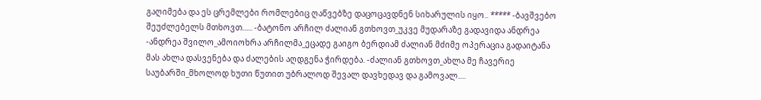გაღიმება და ეს ცრემლები რომლებიც ღაწვებზე დაცოცავდნენ სიხარულის იყო.. ***** -ბავშვებო შეუძლებელს მთხოვთ..... -ბატონო არჩილ ძალიან გთხოვთ_უკვე მუდარაზე გადავიდა ანდრეა -ანდრეა შვილო_ამოიოხრა არჩილმა_ეცადე გაიგო ბერდიამ ძალიან მძიმე ოპერაცია გადაიტანა მას ახლა დასვენება და ძალების აღდგენა ჭირდება. -ძალიან გთხოვთ_ახლა მე ჩავერიე საუბარში_მხოლოდ ხუთი წუთით უბრალოდ შევალ დავხედავ და გამოვალ....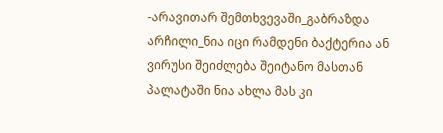-არავითარ შემთხვევაში_გაბრაზდა არჩილი_ნია იცი რამდენი ბაქტერია ან ვირუსი შეიძლება შეიტანო მასთან პალატაში ნია ახლა მას კი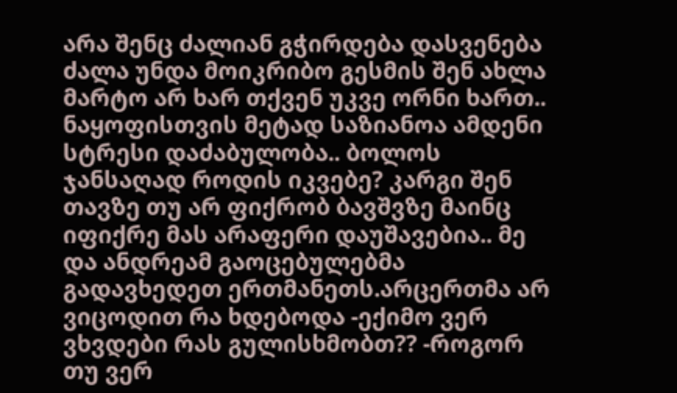არა შენც ძალიან გჭირდება დასვენება ძალა უნდა მოიკრიბო გესმის შენ ახლა მარტო არ ხარ თქვენ უკვე ორნი ხართ.. ნაყოფისთვის მეტად საზიანოა ამდენი სტრესი დაძაბულობა.. ბოლოს ჯანსაღად როდის იკვებე? კარგი შენ თავზე თუ არ ფიქრობ ბავშვზე მაინც იფიქრე მას არაფერი დაუშავებია.. მე და ანდრეამ გაოცებულებმა გადავხედეთ ერთმანეთს.არცერთმა არ ვიცოდით რა ხდებოდა -ექიმო ვერ ვხვდები რას გულისხმობთ?? -როგორ თუ ვერ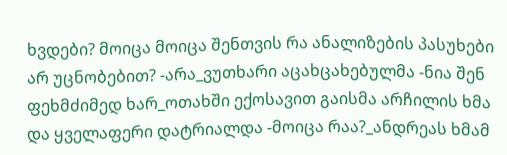ხვდები? მოიცა მოიცა შენთვის რა ანალიზების პასუხები არ უცნობებით? -არა_ვუთხარი აცახცახებულმა -ნია შენ ფეხმძიმედ ხარ_ოთახში ექოსავით გაისმა არჩილის ხმა და ყველაფერი დატრიალდა -მოიცა რაა?_ანდრეას ხმამ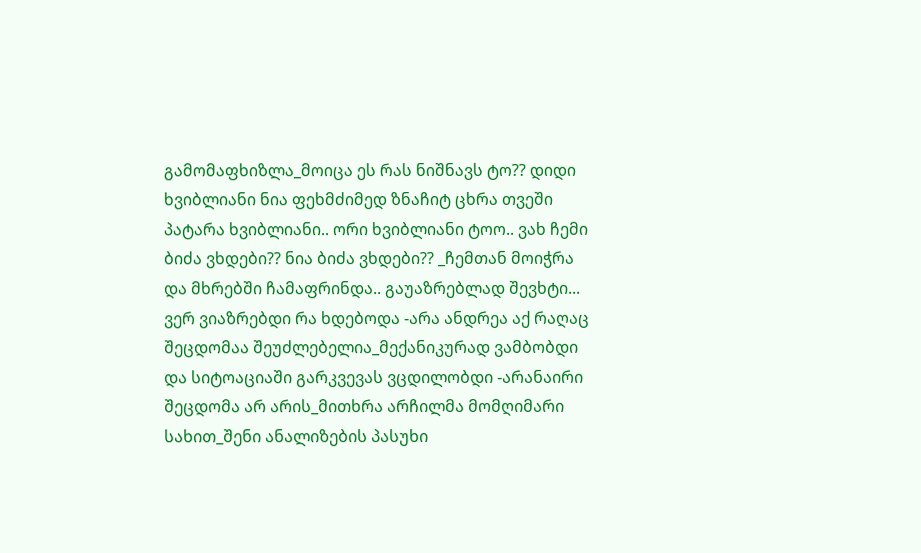გამომაფხიზლა_მოიცა ეს რას ნიშნავს ტო?? დიდი ხვიბლიანი ნია ფეხმძიმედ ზნაჩიტ ცხრა თვეში პატარა ხვიბლიანი.. ორი ხვიბლიანი ტოო.. ვახ ჩემი ბიძა ვხდები?? ნია ბიძა ვხდები?? _ჩემთან მოიჭრა და მხრებში ჩამაფრინდა.. გაუაზრებლად შევხტი... ვერ ვიაზრებდი რა ხდებოდა -არა ანდრეა აქ რაღაც შეცდომაა შეუძლებელია_მექანიკურად ვამბობდი და სიტოაციაში გარკვევას ვცდილობდი -არანაირი შეცდომა არ არის_მითხრა არჩილმა მომღიმარი სახით_შენი ანალიზების პასუხი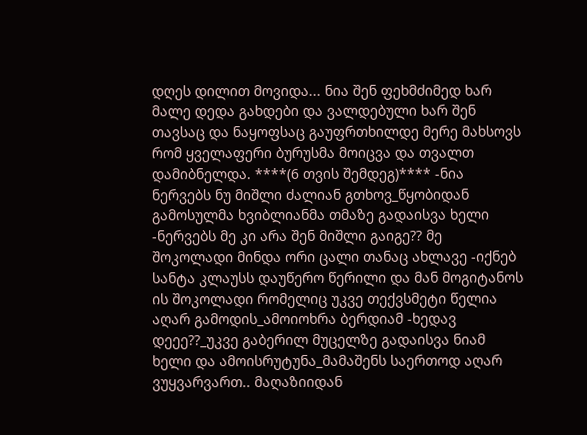დღეს დილით მოვიდა... ნია შენ ფეხმძიმედ ხარ მალე დედა გახდები და ვალდებული ხარ შენ თავსაც და ნაყოფსაც გაუფრთხილდე მერე მახსოვს რომ ყველაფერი ბურუსმა მოიცვა და თვალთ დამიბნელდა. ****(6 თვის შემდეგ)**** -ნია ნერვებს ნუ მიშლი ძალიან გთხოვ_წყობიდან გამოსულმა ხვიბლიანმა თმაზე გადაისვა ხელი -ნერვებს მე კი არა შენ მიშლი გაიგე?? მე შოკოლადი მინდა ორი ცალი თანაც ახლავე -იქნებ სანტა კლაუსს დაუწერო წერილი და მან მოგიტანოს ის შოკოლადი რომელიც უკვე თექვსმეტი წელია აღარ გამოდის_ამოიოხრა ბერდიამ -ხედავ დეეე??_უკვე გაბერილ მუცელზე გადაისვა ნიამ ხელი და ამოისრუტუნა_მამაშენს საერთოდ აღარ ვუყვარვართ.. მაღაზიიდან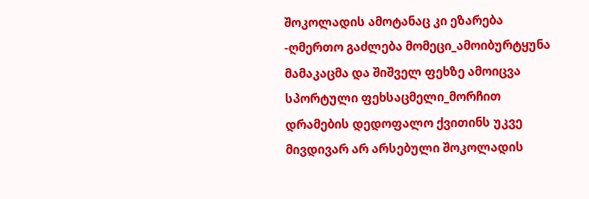შოკოლადის ამოტანაც კი ეზარება -ღმერთო გაძლება მომეცი_ამოიბურტყუნა მამაკაცმა და შიშველ ფეხზე ამოიცვა სპორტული ფეხსაცმელი_მორჩით დრამების დედოფალო ქვითინს უკვე მივდივარ არ არსებული შოკოლადის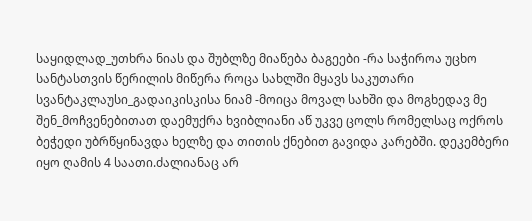საყიდლად_უთხრა ნიას და შუბლზე მიაწება ბაგეები -რა საჭიროა უცხო სანტასთვის წერილის მიწერა როცა სახლში მყავს საკუთარი სვანტაკლაუსი_გადაიკისკისა ნიამ -მოიცა მოვალ სახში და მოგხედავ მე შენ_მოჩვენებითათ დაემუქრა ხვიბლიანი აწ უკვე ცოლს რომელსაც ოქროს ბეჭედი უბრწყინავდა ხელზე და თითის ქნებით გავიდა კარებში. დეკემბერი იყო ღამის 4 საათი.ძალიანაც არ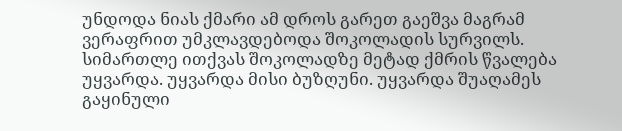უნდოდა ნიას ქმარი ამ დროს გარეთ გაეშვა მაგრამ ვერაფრით უმკლავდებოდა შოკოლადის სურვილს. სიმართლე ითქვას შოკოლადზე მეტად ქმრის წვალება უყვარდა. უყვარდა მისი ბუზღუნი. უყვარდა შუაღამეს გაყინული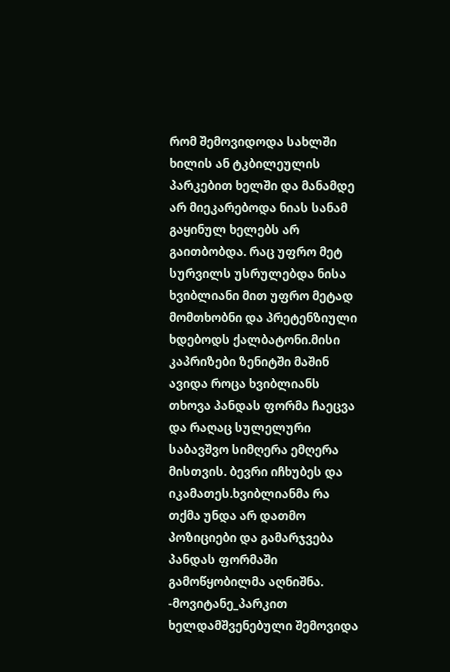რომ შემოვიდოდა სახლში ხილის ან ტკბილეულის პარკებით ხელში და მანამდე არ მიეკარებოდა ნიას სანამ გაყინულ ხელებს არ გაითბობდა. რაც უფრო მეტ სურვილს უსრულებდა ნისა ხვიბლიანი მით უფრო მეტად მომთხობნი და პრეტენზიული ხდებოდს ქალბატონი.მისი კაპრიზები ზენიტში მაშინ ავიდა როცა ხვიბლიანს თხოვა პანდას ფორმა ჩაეცვა და რაღაც სულელური საბავშვო სიმღერა ემღერა მისთვის. ბევრი იჩხუბეს და იკამათეს.ხვიბლიანმა რა თქმა უნდა არ დათმო პოზიციები და გამარჯვება პანდას ფორმაში გამოწყობილმა აღნიშნა. -მოვიტანე_პარკით ხელდამშვენებული შემოვიდა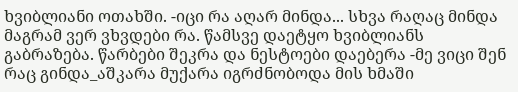ხვიბლიანი ოთახში. -იცი რა აღარ მინდა... სხვა რაღაც მინდა მაგრამ ვერ ვხვდები რა. წამსვე დაეტყო ხვიბლიანს გაბრაზება. წარბები შეკრა და ნესტოები დაებერა -მე ვიცი შენ რაც გინდა_აშკარა მუქარა იგრძნობოდა მის ხმაში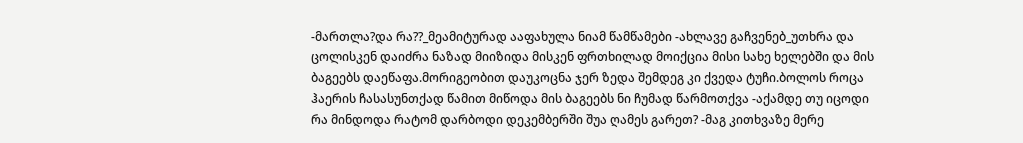-მართლა?და რა??_მეამიტურად ააფახულა ნიამ წამწამები -ახლავე გაჩვენებ_უთხრა და ცოლისკენ დაიძრა ნაზად მიიზიდა მისკენ ფრთხილად მოიქცია მისი სახე ხელებში და მის ბაგეებს დაეწაფა.მორიგეობით დაუკოცნა ჯერ ზედა შემდეგ კი ქვედა ტუჩი.ბოლოს როცა ჰაერის ჩასასუნთქად წამით მიწოდა მის ბაგეებს ნი ჩუმად წარმოთქვა -აქამდე თუ იცოდი რა მინდოდა რატომ დარბოდი დეკემბერში შუა ღამეს გარეთ? -მაგ კითხვაზე მერე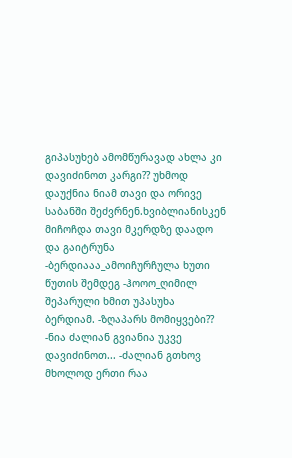გიპასუხებ ამომწურავად ახლა კი დავიძინოთ კარგი?? უხმოდ დაუქნია ნიამ თავი და ორივე საბანში შეძვრნენ.ხვიბლიანისკენ მიჩოჩდა თავი მკერდზე დაადო და გაიტრუნა -ბერდიააა_ამოიჩურჩულა ხუთი წუთის შემდეგ -ჰოოო_ღიმილ შეპარული ხმით უპასუხა ბერდიამ. -ზღაპარს მომიყვები?? -ნია ძალიან გვიანია უკვე დავიძინოთ... -ძალიან გთხოვ მხოლოდ ერთი რაა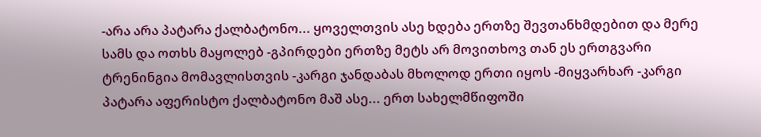-არა არა პატარა ქალბატონო... ყოველთვის ასე ხდება ერთზე შევთანხმდებით და მერე სამს და ოთხს მაყოლებ -გპირდები ერთზე მეტს არ მოვითხოვ თან ეს ერთგვარი ტრენინგია მომავლისთვის -კარგი ჯანდაბას მხოლოდ ერთი იყოს -მიყვარხარ -კარგი პატარა აფერისტო ქალბატონო მაშ ასე... ერთ სახელმწიფოში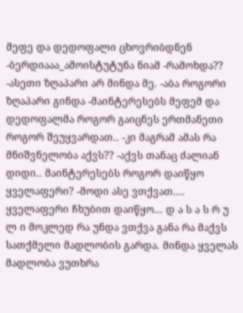მეფე და დედოფალი ცხოვრიბდნენ -ბერდიააა_ამოისტუტუნა ნიამ -რამოხდა?? -ასეთი ზღაპარი არ მინდა მე. -აბა როგორი ზღაპარი გინდა -მაინტერესებს მეფემ და დედოფალმა როგორ გაიცნეს ერთმანეთი როგორ შეუყვარდათ.. -კი მაგრამ ამას რა მნიშვნელობა აქვს?? -აქვს თანაც ძალიან დიდი.. მაინტერესებს როგორ დაიწყო ყველაფერი? -მოდი ასე ვთქვათ.... ყველაფერი ჩხუბით დაიწყო... დ ა ს ა ს რ უ ლ ი მოკლედ რა უნდა ვთქვა განა რა მაქვს სათქმელი მადლობის გარდა. მინდა ყველას მადლობა ვუთხრა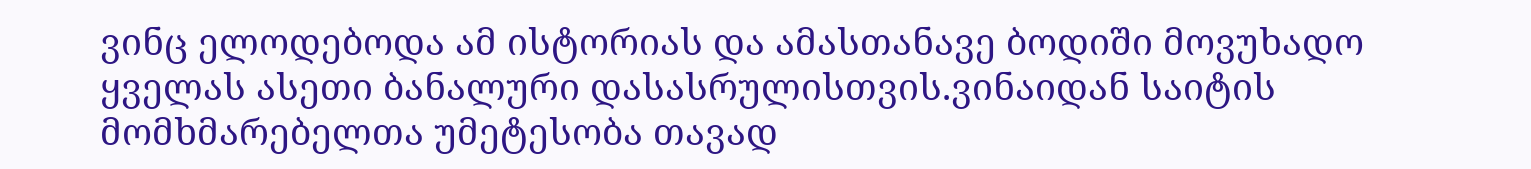ვინც ელოდებოდა ამ ისტორიას და ამასთანავე ბოდიში მოვუხადო ყველას ასეთი ბანალური დასასრულისთვის.ვინაიდან საიტის მომხმარებელთა უმეტესობა თავად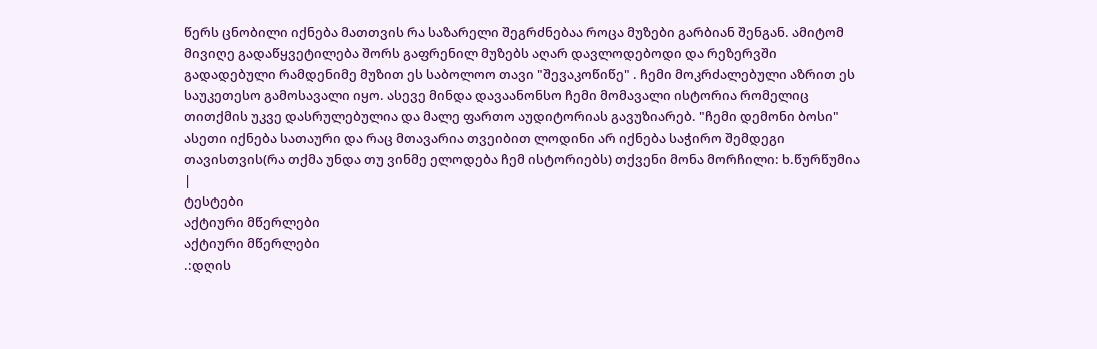წერს ცნობილი იქნება მათთვის რა საზარელი შეგრძნებაა როცა მუზები გარბიან შენგან. ამიტომ მივიღე გადაწყვეტილება შორს გაფრენილ მუზებს აღარ დავლოდებოდი და რეზერვში გადადებული რამდენიმე მუზით ეს საბოლოო თავი "შევაკოწიწე" . ჩემი მოკრძალებული აზრით ეს საუკეთესო გამოსავალი იყო. ასევე მინდა დავაანონსო ჩემი მომავალი ისტორია რომელიც თითქმის უკვე დასრულებულია და მალე ფართო აუდიტორიას გავუზიარებ. "ჩემი დემონი ბოსი" ასეთი იქნება სათაური და რაც მთავარია თვეიბით ლოდინი არ იქნება საჭირო შემდეგი თავისთვის(რა თქმა უნდა თუ ვინმე ელოდება ჩემ ისტორიებს) თქვენი მონა მორჩილი: ხ.წურწუმია |
ტესტები
აქტიური მწერლები
აქტიური მწერლები
.:დღის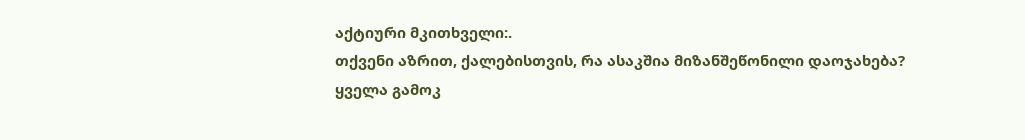აქტიური მკითხველი:.
თქვენი აზრით, ქალებისთვის, რა ასაკშია მიზანშეწონილი დაოჯახება?
ყველა გამოკ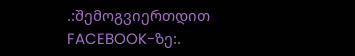.:შემოგვიერთდით FACEBOOK-ზე:.